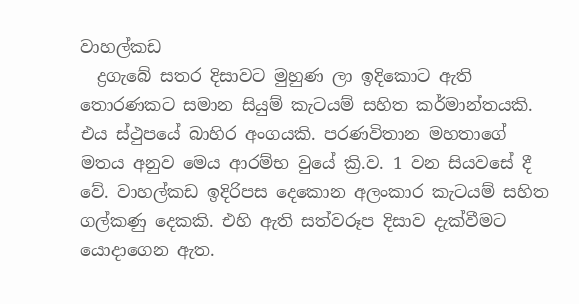වාහල්කඩ
  ද්‍රගැබේ සතර දිසාවට මුහුණ ලා ඉදිකොට ඇති තොරණකට සමාන සියුම් කැටයම් සහිත කර්මාන්තයකි. එය ස්‌ථුපයේ බාහිර අංගයකි. පරණවිතාන මහතාගේ මතය අනුව මෙය ආරම්භ වුයේ ක්‍රි.ව. 1 වන සියවසේ දී වේ. වාහල්කඩ ඉදිරිපස දෙකොන අලංකාර කැටයම් සහිත ගල්කණු දෙකකි. එහි ඇති සත්වරූප දිසාව දැක්‌වීමට යොදාගෙන ඇත.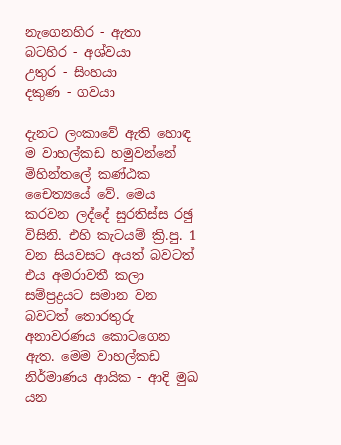නැගෙනහිර - ඇතා
බටහිර - අශ්වයා
උතුර - සිංහයා
දකුණ - ගවයා

දැනට ලංකාවේ ඇති හොඳ ම වාහල්කඩ හමුවන්නේ මිහින්තලේ කණ්‌ඨක චෛත්‍යයේ වේ. මෙය කරවන ලද්දේ සුරතිස්‌ස රඡු විසිනි. එහි කැටයම් ක්‍රි.පු. 1 වන සියවසට අයත් බවටත් එය අමරාවතී කලා සම්ප්‍රද්‍රයට සමාන වන බවටත් තොරතුරු අනාවරණය කොටගෙන ඇත. මෙම වාහල්කඩ නිර්මාණය ආයික - ආදි මුඛ යන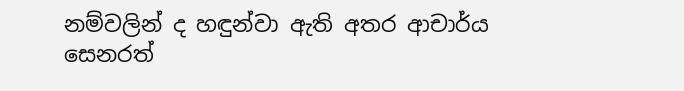නම්වලින් ද හඳුන්වා ඇති අතර ආචාර්ය සෙනරත්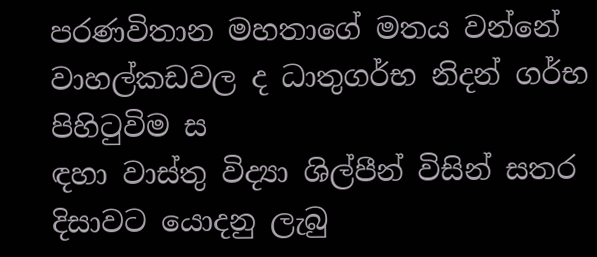පරණවිතාන මහතාගේ මතය වන්නේ වාහල්කඩවල ද ධාතුගර්භ නිදන් ගර්භ පිහිටුවිම ස
ඳහා වාස්‌තු විද්‍යා ශිල්පීන් විසින් සතර දිසාවට යොදනු ලැබු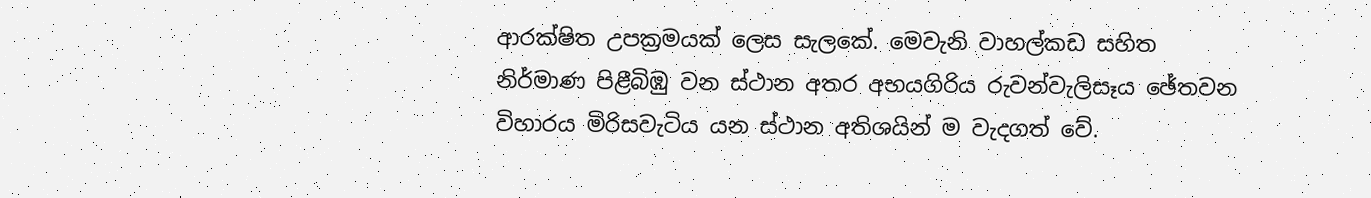ආරක්‌ෂිත උපක්‍රමයක්‌ ලෙස සැලකේ. මෙවැනි වාහල්කඩ සහිත නිර්මාණ පිළීබිඹු වන ස්‌ථාන අතර අභයගිරිය රුවන්වැලිසෑය ඡේතවන විහාරය මිරිසවැටිය යන ස්‌ථාන අතිශයින් ම වැදගත් වේ.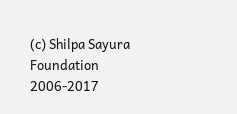(c) Shilpa Sayura Foundation 2006-2017